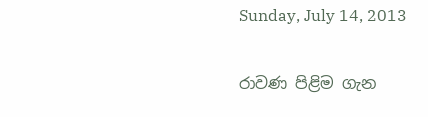Sunday, July 14, 2013

රාවණ පිළිම ගැන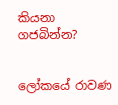කියනා ගජබින්න?


ලෝකයේ රාවණ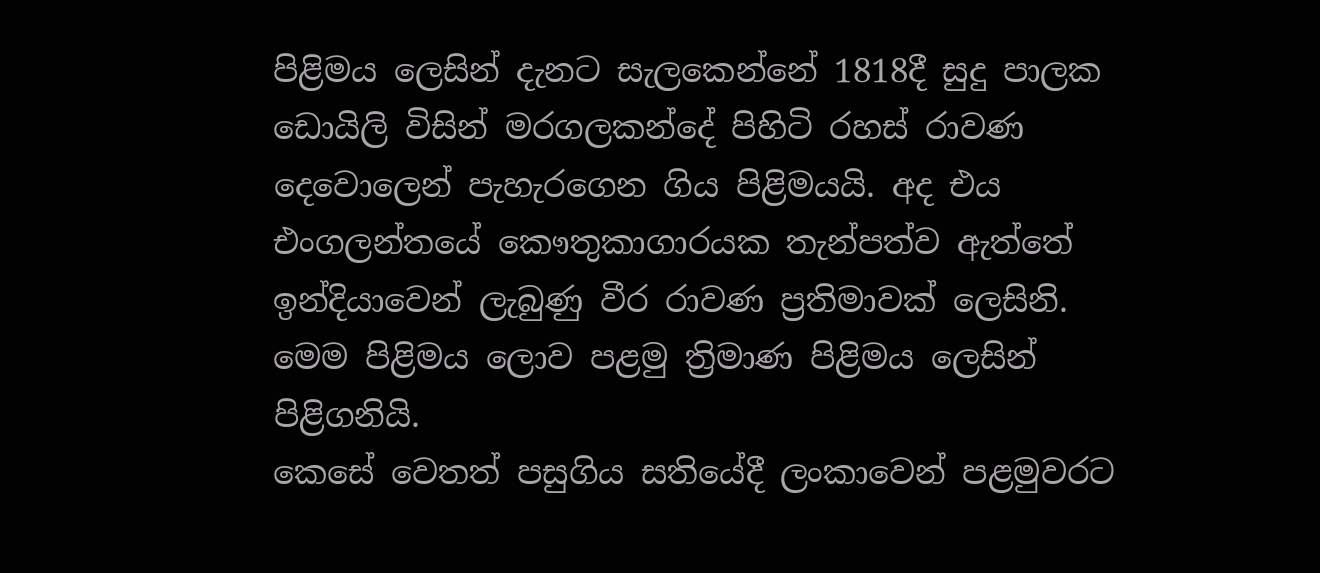පිළිමය ලෙසින් දැනට සැලකෙන්නේ 1818දී සුදු පාලක ඩොයිලි විසින් මරගලකන්දේ පිහිටි රහස් රාවණ දෙවොලෙන් පැහැරගෙන ගිය පිළිමයයි. අද එය එංගලන්තයේ කෞතුකාගාරයක තැන්පත්ව ඇත්තේ ඉන්දියාවෙන් ලැබුණු වීර රාවණ ප්‍රතිමාවක් ලෙසිනි. මෙම පිළිමය ලොව පළමු ත්‍රිමාණ පිළිමය ලෙසින් පිළිගනියි.
කෙසේ වෙතත් පසුගිය සතියේදී ලංකාවෙන් පළමුවරට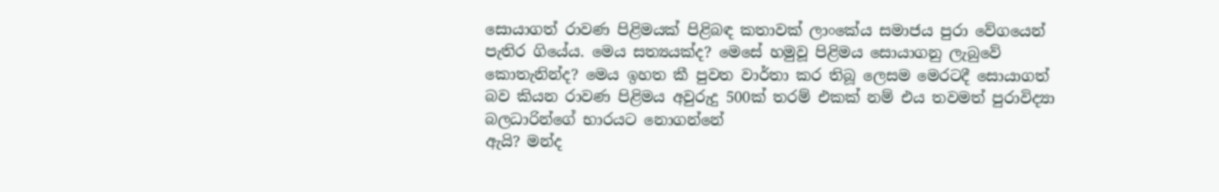සොයාගත් රාවණ පිළිමයක් පිළිබඳ කතාවක් ලාංකේය සමාජය පුරා වේගයෙන් පැතිර ගියේය. මෙය සත්‍යයක්ද? මෙසේ හමුවූ පිළිමය සොයාගනු ලැබුවේ කොතැනින්ද? මෙය ඉහත කී පුවත වාර්තා කර තිබූ ලෙසම මෙරටදී සොයාගත් බව කියන රාවණ පිළිමය අවුරුදු 500ක් තරම් එකක් නම් එය තවමත් පුරාවිද්‍යා බලධාරින්ගේ භාරයට නොගන්නේ
ඇයි? මන්ද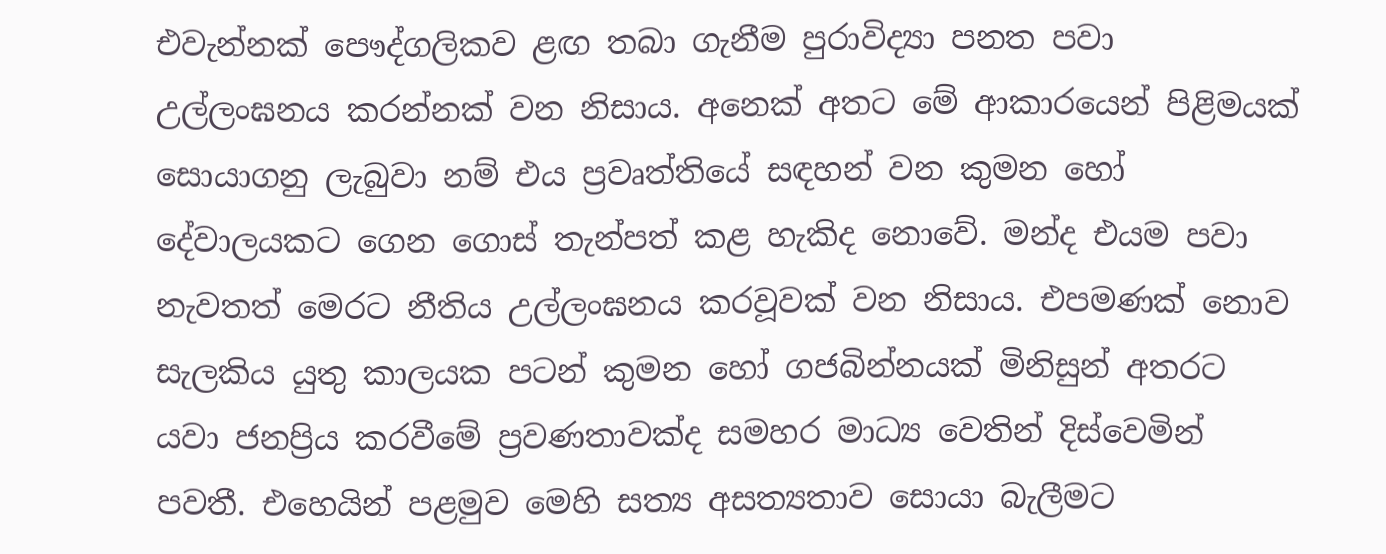එවැන්නක් පෞද්ගලිකව ළඟ තබා ගැනීම පුරාවිද්‍යා පනත පවා උල්ලංඝනය කරන්නක් වන නිසාය. අනෙක් අතට මේ ආකාරයෙන් පිළිමයක් සොයාගනු ලැබුවා නම් එය ප්‍රවෘත්තියේ සඳහන් වන කුමන හෝ දේවාලයකට ගෙන ගොස් තැන්පත් කළ හැකිද නොවේ. මන්ද එයම පවා නැවතත් මෙරට නීතිය උල්ලංඝනය කරවූවක් වන නිසාය. එපමණක් නොව සැලකිය යුතු කාලයක පටන් කුමන හෝ ගජබින්නයක් මිනිසුන් අතරට යවා ජනප්‍රිය කරවීමේ ප්‍රවණතාවක්ද සමහර මාධ්‍ය වෙතින් දිස්වෙමින් පවතී. එහෙයින් පළමුව මෙහි සත්‍ය අසත්‍යතාව සොයා බැලීමට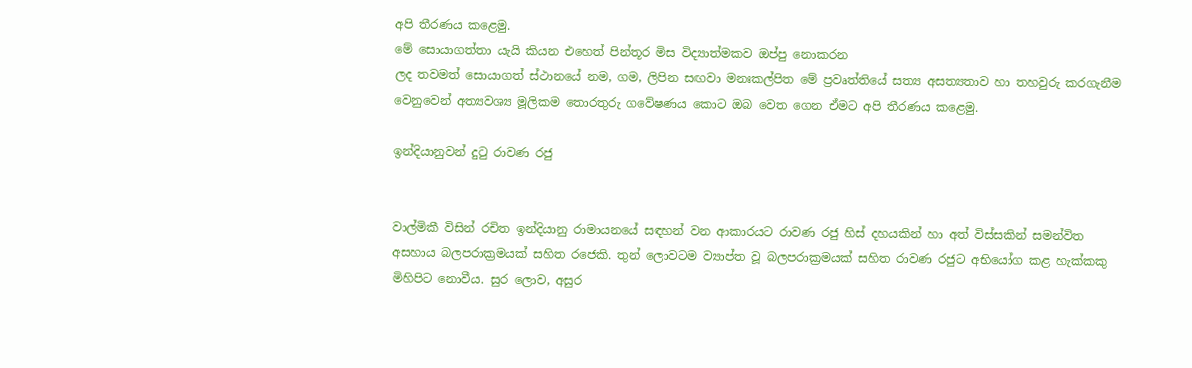අපි තීරණය කළෙමු.
මේ සොයාගත්තා යැයි කියන එහෙත් පින්තූර මිස විද්‍යාත්මකව ඔප්පු නොකරන
ලද තවමත් සොයාගත් ස්ථානයේ නම, ගම, ලිපින සඟවා මනඃකල්පිත මේ ප්‍රවෘත්තියේ සත්‍ය අසත්‍යතාව හා තහවුරු කරගැනීම වෙනුවෙන් අත්‍යවශ්‍ය මූලිකම තොරතුරු ගවේෂණය කොට ඔබ වෙත ගෙන ඒමට අපි තීරණය කළෙමු.

ඉන්දියානුවන් දුටු රාවණ රජු


වාල්මිකී විසින් රචිත ඉන්දියානු රාමායනයේ සඳහන් වන ආකාරයට රාවණ රජු හිස් දහයකින් හා අත් විස්සකින් සමන්විත අසහාය බලපරාක්‍රමයක් සහිත රජෙකි. තුන් ලොවටම ව්‍යාප්ත වූ බලපරාක්‍රමයක් සහිත රාවණ රජුට අභියෝග කළ හැක්කකු මිහිපිට නොවීය. සුර ලොව, අසුර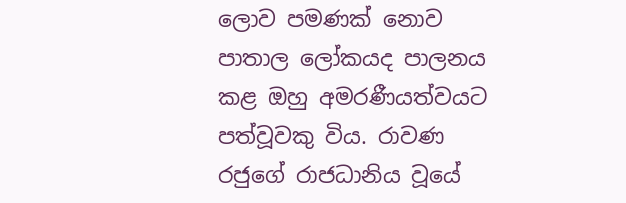ලොව පමණක් නොව පාතාල ලෝකයද පාලනය කළ ඔහු අමරණීයත්වයට පත්වූවකු විය. රාවණ රජුගේ රාජධානිය වූයේ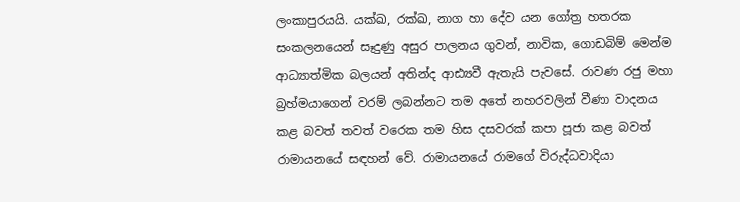ලංකාපුරයයි. යක්ඛ, රක්ඛ, නාග හා දේව යන ගෝත්‍ර හතරක සංකලනයෙන් සෑදුණු අසුර පාලනය ගුවන්, නාවික, ගොඩබිම් මෙන්ම ආධ්‍යාත්මික බලයන් අතින්ද ආඪ්‍යවී ඇතැයි පැවසේ. රාවණ රජු මහා බ්‍රහ්මයාගෙන් වරම් ලබන්නට තම අතේ නහරවලින් වීණා වාදනය කළ බවත් තවත් වරෙක තම හිස දසවරක් කපා පූජා කළ බවත් රාමායනයේ සඳහන් වේ. රාමායනයේ රාමගේ විරුද්ධවාදියා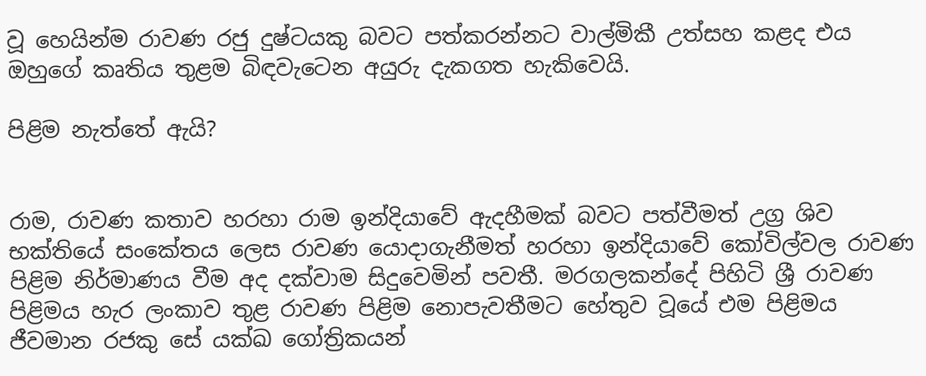වූ හෙයින්ම රාවණ රජු දුෂ්ටයකු බවට පත්කරන්නට වාල්මිකී උත්සහ කළද එය ඔහුගේ කෘතිය තුළම බිඳවැටෙන අයුරු දැකගත හැකිවෙයි.

පිළිම නැත්තේ ඇයි?


රාම, රාවණ කතාව හරහා රාම ඉන්දියාවේ ඇදහීමක් බවට පත්වීමත් උග්‍ර ශිව භක්තියේ සංකේතය ලෙස රාවණ යොදාගැනීමත් හරහා ඉන්දියාවේ කෝවිල්වල රාවණ පිළිම නිර්මාණය වීම අද දක්වාම සිදුවෙමින් පවතී. මරගලකන්දේ පිහිටි ශ්‍රී රාවණ පිළිමය හැර ලංකාව තුළ රාවණ පිළිම නොපැවතීමට හේතුව වූයේ එම පිළිමය ජීවමාන රජකු සේ යක්ඛ ගෝත්‍රිකයන්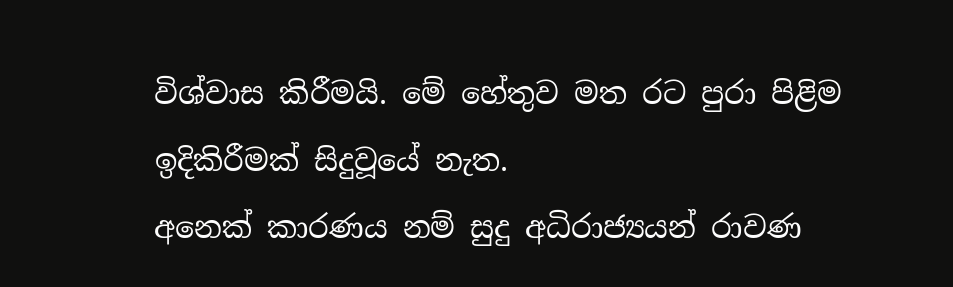විශ්වාස කිරීමයි. මේ හේතුව මත රට පුරා පිළිම ඉදිකිරීමක් සිදුවූයේ නැත.
අනෙක් කාරණය නම් සුදු අධිරාජ්‍යයන් රාවණ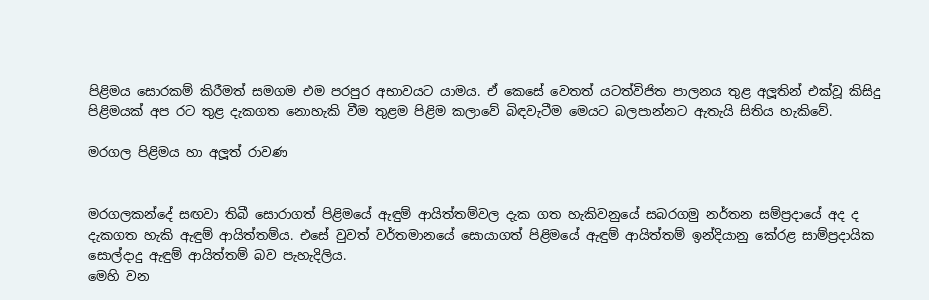පිළිමය සොරකම් කිරීමත් සමගම එම පරපුර අභාවයට යාමය. ඒ කෙසේ වෙතත් යටත්විජිත පාලනය තුළ අලූතින් එක්වූ කිසිදු පිළිමයක් අප රට තුළ දැකගත නොහැකි වීම තුළම පිළිම කලාවේ බිඳවැටීම මෙයට බලපාන්නට ඇතැයි සිතිය හැකිවේ.

මරගල පිළිමය හා අලූත් රාවණ


මරගලකන්දේ සඟවා තිබී සොරාගත් පිළිමයේ ඇඳුම් ආයිත්තම්වල දැක ගත හැකිවනුයේ සබරගමු නර්තන සම්ප්‍රදායේ අද ද දැකගත හැකි ඇඳුම් ආයිත්තම්ය. එසේ වුවත් වර්තමානයේ සොයාගත් පිළිමයේ ඇඳුම් ආයිත්තම් ඉන්දියානු කේරළ සාම්ප්‍රදායික සොල්දාදු ඇඳුම් ආයිත්තම් බව පැහැදිලිය.
මෙහි වන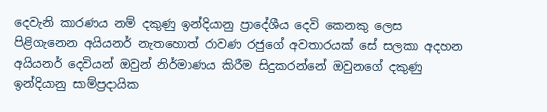දෙවැනි කාරණය නම් දකුණු ඉන්දියානු ප්‍රාදේශීය දෙවි කෙනකු ලෙස
පිළිගැනෙන අයියනර් නැතහොත් රාවණ රජුගේ අවතාරයක් සේ සලකා අදහන අයියනර් දෙවියන් ඔවුන් නිර්මාණය කිරීම සිදුකරන්නේ ඔවුනගේ දකුණු ඉන්දියානු සාම්ප්‍රදායික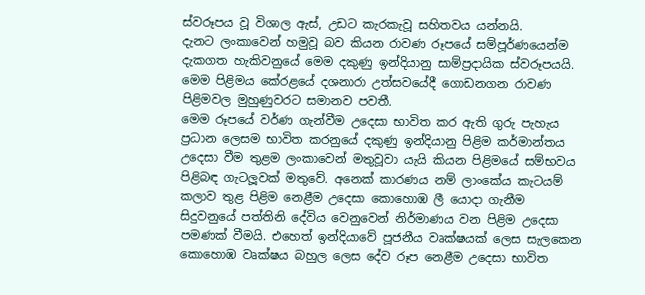ස්වරූපය වූ විශාල ඇස්, උඩට කැරකැවූ සහිතවය යන්නයි.
දැනට ලංකාවෙන් හමුවූ බව කියන රාවණ රූපයේ සම්පූර්ණයෙන්ම දැකගත හැකිවනුයේ මෙම දකුණු ඉන්දියානු සාම්ප්‍රදායික ස්වරූපයයි. මෙම පිළිමය කේරළයේ දශනාරා උත්සවයේදී ගොඩනගන රාවණ පිළිමවල මුහුණුවරට සමානව පවතී.
මෙම රූපයේ වර්ණ ගැන්වීම උදෙසා භාවිත කර ඇති ගුරු පැහැය ප්‍රධාන ලෙසම භාවිත කරනුයේ දකුණු ඉන්දියානු පිළිම කර්මාන්තය උදෙසා වීම තුළම ලංකාවෙන් මතුවූවා යැයි කියන පිළිමයේ සම්භවය පිළිබඳ ගැටලූවක් මතුවේ. අනෙක් කාරණය නම් ලාංකේය කැටයම් කලාව තුළ පිළිම නෙළීම උදෙසා කොහොඹ ලී යොදා ගැනීම සිදුවනුයේ පත්තිනි දේවිය වෙනුවෙන් නිර්මාණය වන පිළිම උදෙසා පමණක් වීමයි. එහෙත් ඉන්දියාවේ පූජනීය වෘක්ෂයක් ලෙස සැලකෙන කොහොඹ වෘක්ෂය බහුල ලෙස දේව රූප නෙළීම උදෙසා භාවිත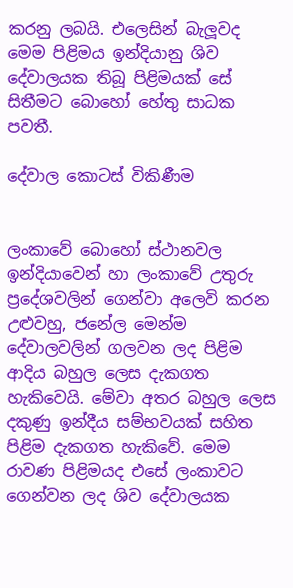කරනු ලබයි. එලෙසින් බැලූවද මෙම පිළිමය ඉන්දියානු ශිව දේවාලයක තිබූ පිළිමයක් සේ සිතීමට බොහෝ හේතු සාධක පවතී.

දේවාල කොටස් විකිණීම


ලංකාවේ බොහෝ ස්ථානවල ඉන්දියාවෙන් හා ලංකාවේ උතුරු ප්‍රදේශවලින් ගෙන්වා අලෙවි කරන උළුවහු, ජනේල මෙන්ම දේවාලවලින් ගලවන ලද පිළිම ආදිය බහුල ලෙස දැකගත හැකිවෙයි. මේවා අතර බහුල ලෙස දකුණු ඉන්දීය සම්භවයක් සහිත පිළිම දැකගත හැකිවේ. මෙම රාවණ පිළිමයද එසේ ලංකාවට ගෙන්වන ලද ශිව දේවාලයක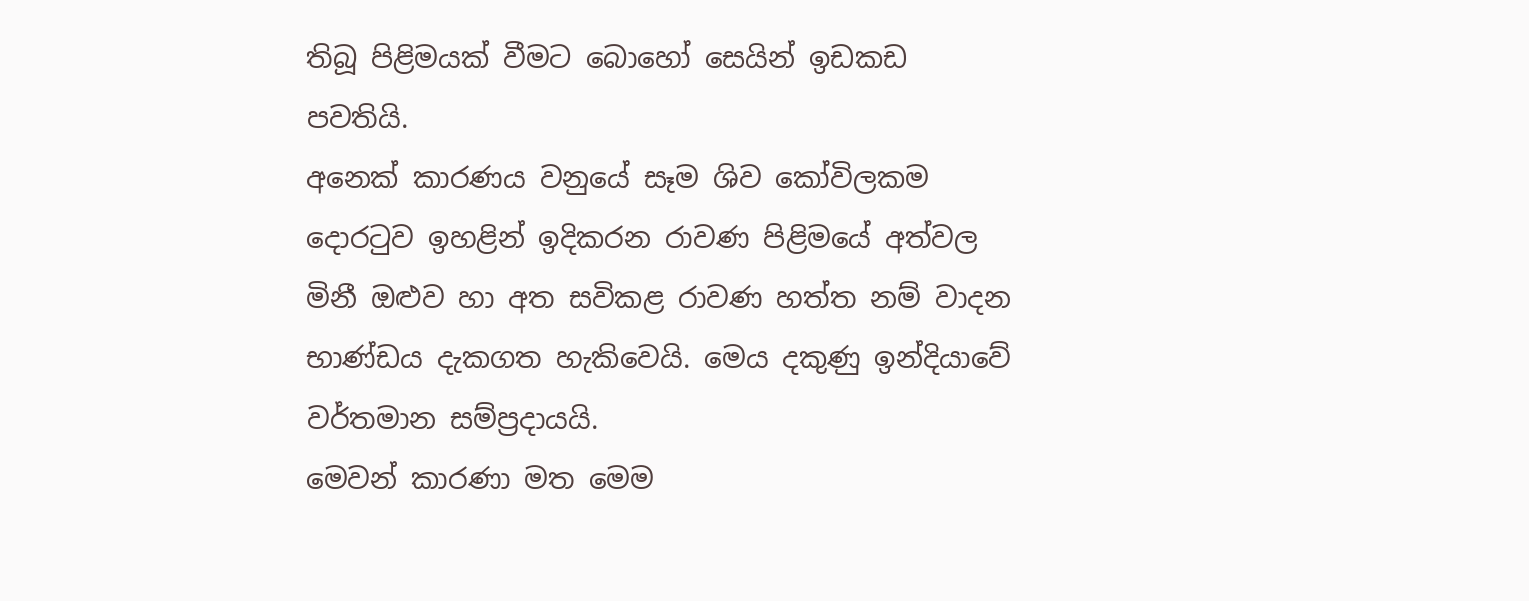තිබූ පිළිමයක් වීමට බොහෝ සෙයින් ඉඩකඩ පවතියි.
අනෙක් කාරණය වනුයේ සෑම ශිව කෝවිලකම දොරටුව ඉහළින් ඉදිකරන රාවණ පිළිමයේ අත්වල මිනී ඔළුව හා අත සවිකළ රාවණ හත්ත නම් වාදන භාණ්ඩය දැකගත හැකිවෙයි. මෙය දකුණු ඉන්දියාවේ වර්තමාන සම්ප්‍රදායයි.
මෙවන් කාරණා මත මෙම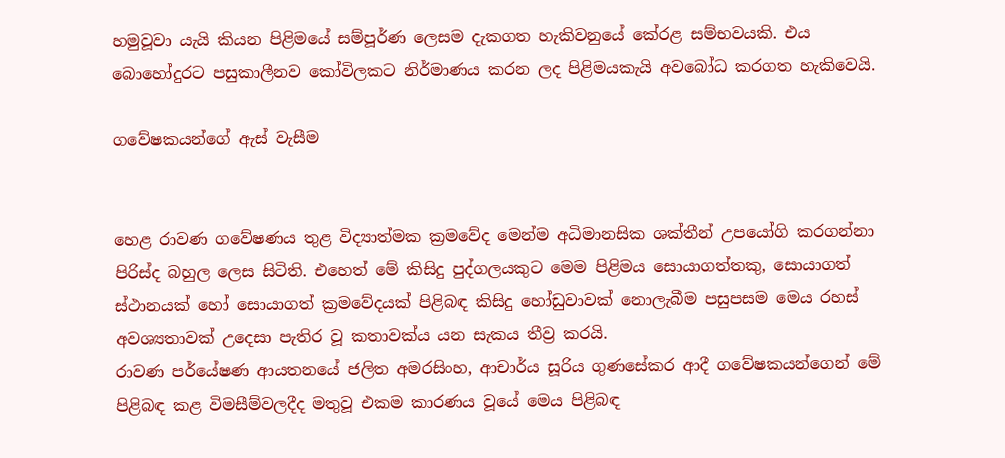හමුවූවා යැයි කියන පිළිමයේ සම්පූර්ණ ලෙසම දැකගත හැකිවනුයේ කේරළ සම්භවයකි. එය බොහෝදුරට පසුකාලීනව කෝවිලකට නිර්මාණය කරන ලද පිළිමයකැයි අවබෝධ කරගත හැකිවෙයි.

ගවේෂකයන්ගේ ඇස් වැසීම


හෙළ රාවණ ගවේෂණය තුළ විද්‍යාත්මක ක්‍රමවේද මෙන්ම අධිමානසික ශක්තීන් උපයෝගි කරගන්නා පිරිස්ද බහුල ලෙස සිටිති. එහෙත් මේ කිසිදු පුද්ගලයකුට මෙම පිළිමය සොයාගත්තකු, සොයාගත් ස්ථානයක් හෝ සොයාගත් ක්‍රමවේදයක් පිළිබඳ කිසිදු හෝඩුවාවක් නොලැබීම පසුපසම මෙය රහස් අවශ්‍යතාවක් උදෙසා පැතිර වූ කතාවක්ය යන සැකය තීව්‍ර කරයි.
රාවණ පර්යේෂණ ආයතනයේ ජලිත අමරසිංහ, ආචාර්ය සූරිය ගුණසේකර ආදී ගවේෂකයන්ගෙන් මේ පිළිබඳ කළ විමසීම්වලදීද මතුවූ එකම කාරණය වූයේ මෙය පිළිබඳ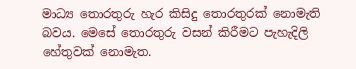මාධ්‍ය තොරතුරු හැර කිසිදු තොරතුරක් නොමැති බවය. මෙසේ තොරතුරු වසන් කිරීමට පැහැදිලි හේතුවක් නොමැත.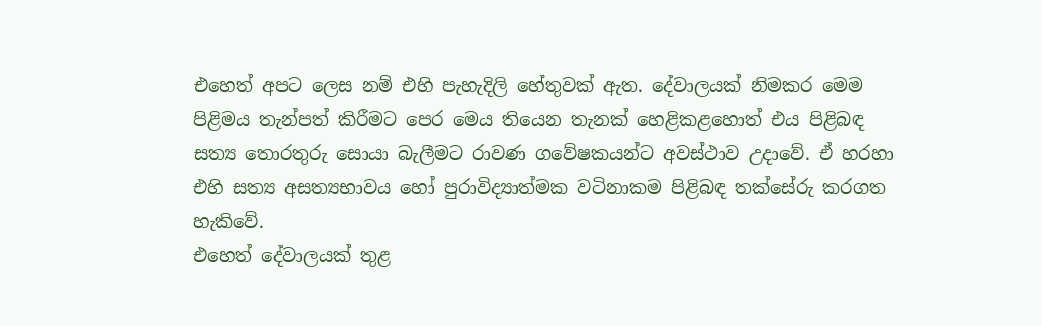එහෙත් අපට ලෙස නම් එහි පැහැදිලි හේතුවක් ඇත. දේවාලයක් නිමකර මෙම පිළිමය තැන්පත් කිරීමට පෙර මෙය තියෙන තැනක් හෙළිකළහොත් එය පිළිබඳ සත්‍ය තොරතුරු සොයා බැලීමට රාවණ ගවේෂකයන්ට අවස්ථාව උදාවේ. ඒ හරහා එහි සත්‍ය අසත්‍යභාවය හෝ පුරාවිද්‍යාත්මක වටිනාකම පිළිබඳ තක්සේරු කරගත හැකිවේ.
එහෙත් දේවාලයක් තුළ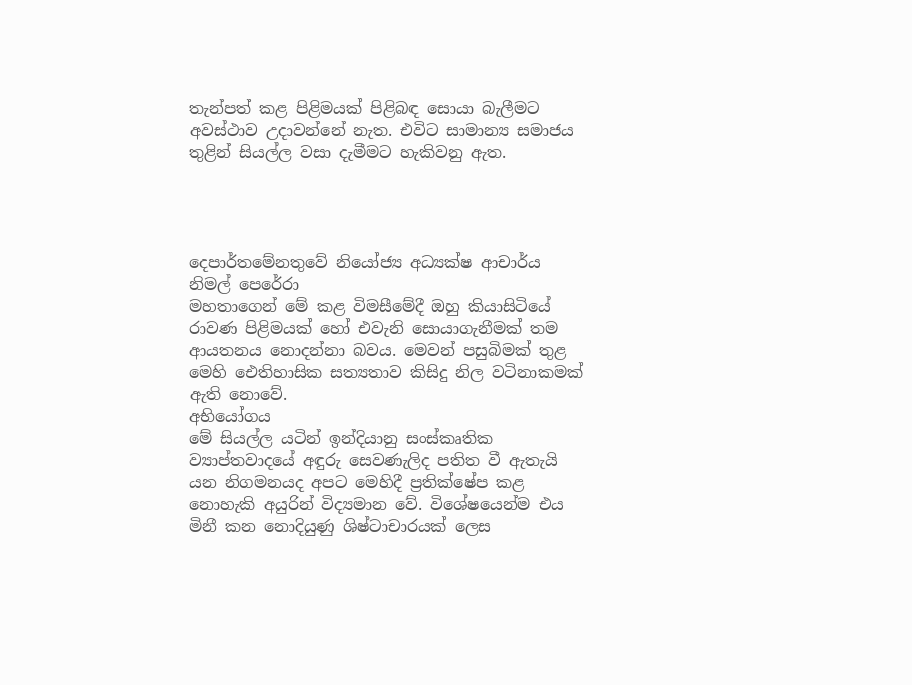තැන්පත් කළ පිළිමයක් පිළිබඳ සොයා බැලීමට අවස්ථාව උදාවන්නේ නැත. එවිට සාමාන්‍ය සමාජය තුළින් සියල්ල වසා දැමීමට හැකිවනු ඇත.




දෙපාර්තමේනතුවේ නියෝජ්‍ය අධ්‍යක්ෂ ආචාර්ය නිමල් පෙරේරා
මහතාගෙන් මේ කළ විමසීමේදී ඔහු කියාසිටියේ රාවණ පිළිමයක් හෝ එවැනි සොයාගැනීමක් තම ආයතනය නොදන්නා බවය. මෙවන් පසුබිමක් තුළ මෙහි ඓතිහාසික සත්‍යතාව කිසිදු නිල වටිනාකමක් ඇති නොවේ.
අභියෝගය
මේ සියල්ල යටින් ඉන්දියානු සංස්කෘතික ව්‍යාප්තවාදයේ අඳුරු සෙවණැලිද පතිත වී ඇතැයි යන නිගමනයද අපට මෙහිදී ප්‍රතික්ෂේප කළ නොහැකි අයුරින් විද්‍යමාන වේ. විශේෂයෙන්ම එය මිනී කන නොදියුණු ශිෂ්ටාචාරයක් ලෙස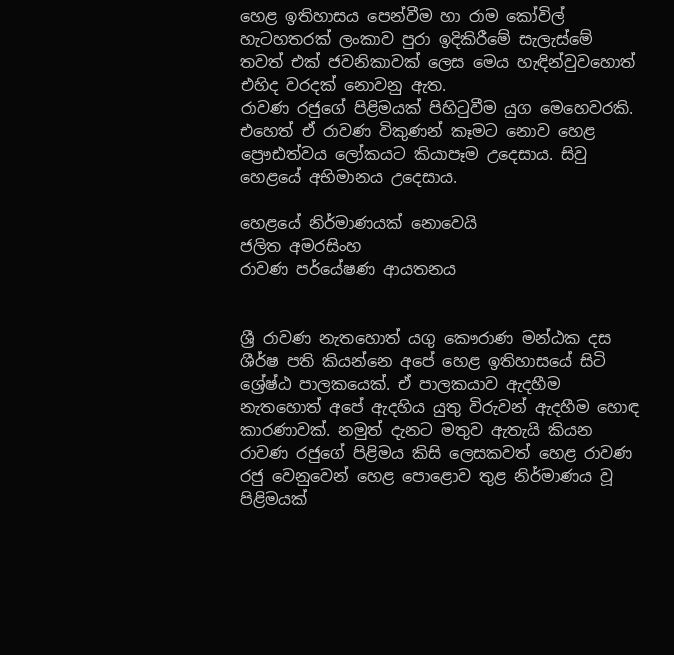හෙළ ඉතිහාසය පෙන්වීම හා රාම කෝවිල් හැටහතරක් ලංකාව පුරා ඉදිකිරීමේ සැලැස්මේ තවත් එක් ජවනිකාවක් ලෙස මෙය හැඳින්වුවහොත් එහිද වරදක් නොවනු ඇත.
රාවණ රජුගේ පිළිමයක් පිහිටුවීම යුග මෙහෙවරකි. එහෙත් ඒ රාවණ විකුණන් කෑමට නොව හෙළ ප්‍රෞඪත්වය ලෝකයට කියාපෑම උදෙසාය. සිවු හෙළයේ අභිමානය උදෙසාය.

හෙළයේ නිර්මාණයක් නොවෙයි
ජලිත අමරසිංහ
රාවණ පර්යේෂණ ආයතනය


ශ්‍රී රාවණ නැතහොත් යගු කෞරාණ මන්ඨක දස ශීර්ෂ පති කියන්නෙ අපේ හෙළ ඉතිහාසයේ සිටි ශ්‍රේෂ්ඨ පාලකයෙක්. ඒ පාලකයාව ඇදහීම නැතහොත් අපේ ඇදහිය යුතු විරුවන් ඇදහීම හොඳ කාරණාවක්. නමුත් දැනට මතුව ඇතැයි කියන රාවණ රජුගේ පිළිමය කිසි ලෙසකවත් හෙළ රාවණ රජු වෙනුවෙන් හෙළ පොළොව තුළ නිර්මාණය වූ පිළිමයක්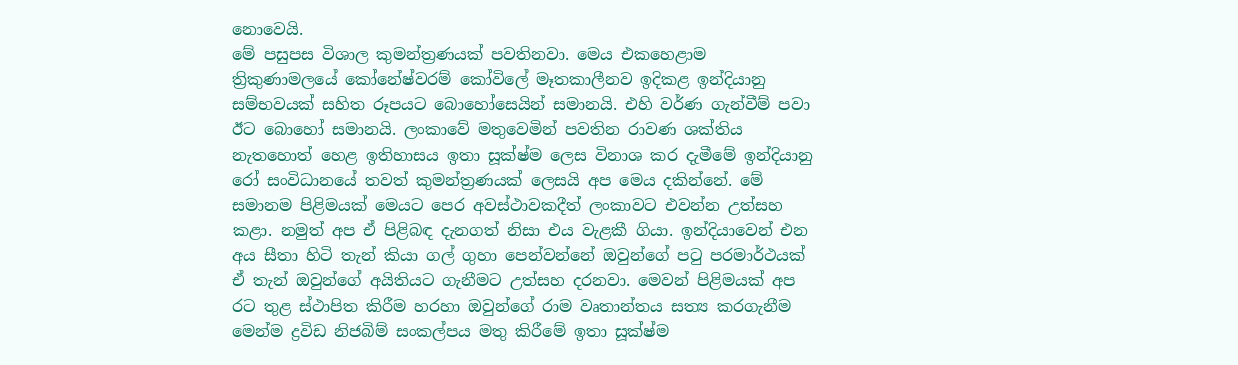නොවෙයි.
මේ පසුපස විශාල කුමන්ත්‍රණයක් පවතිනවා. මෙය එකහෙළාම ත්‍රිකුණාමලයේ කෝනේෂ්වරම් කෝවිලේ මෑතකාලීනව ඉදිකළ ඉන්දියානු සම්භවයක් සහිත රූපයට බොහෝසෙයින් සමානයි. එහි වර්ණ ගැන්වීම් පවා ඊට බොහෝ සමානයි. ලංකාවේ මතුවෙමින් පවතින රාවණ ශක්තිය නැතහොත් හෙළ ඉතිහාසය ඉතා සූක්ෂ්ම ලෙස විනාශ කර දැමීමේ ඉන්දියානු රෝ සංවිධානයේ තවත් කුමන්ත්‍රණයක් ලෙසයි අප මෙය දකින්නේ. මේ සමානම පිළිමයක් මෙයට පෙර අවස්ථාවකදීත් ලංකාවට එවන්න උත්සහ කළා. නමුත් අප ඒ පිළිබඳ දැනගත් නිසා එය වැළකී ගියා. ඉන්දියාවෙන් එන අය සීතා හිටි තැන් කියා ගල් ගුහා පෙන්වන්නේ ඔවුන්ගේ පටු පරමාර්ථයක් ඒ තැන් ඔවුන්ගේ අයිතියට ගැනීමට උත්සහ දරනවා. මෙවන් පිළිමයක් අප රට තුළ ස්ථාපිත කිරීම හරහා ඔවුන්ගේ රාම වෘතාන්තය සත්‍ය කරගැනීම මෙන්ම ද්‍රවිඩ නිජබිම් සංකල්පය මතු කිරීමේ ඉතා සූක්ෂ්ම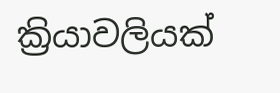ක්‍රියාවලියක්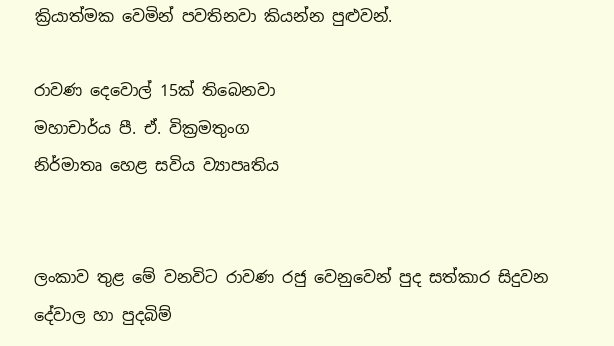ක්‍රියාත්මක වෙමින් පවතිනවා කියන්න පුළුවන්.

රාවණ දෙවොල් 15ක් තිබෙනවා
මහාචාර්ය පී. ඒ. වික්‍රමතුංග
නිර්මාතෘ හෙළ සවිය ව්‍යාපෘතිය


ලංකාව තුළ මේ වනවිට රාවණ රජු වෙනුවෙන් පුද සත්කාර සිදුවන දේවාල හා පුදබිම්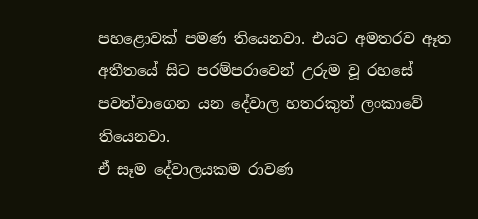පහළොවක් පමණ තියෙනවා. එයට අමතරව ඈත අතීතයේ සිට පරම්පරාවෙන් උරුම වූ රහසේ පවත්වාගෙන යන දේවාල හතරකුත් ලංකාවේ තියෙනවා.
ඒ සෑම දේවාලයකම රාවණ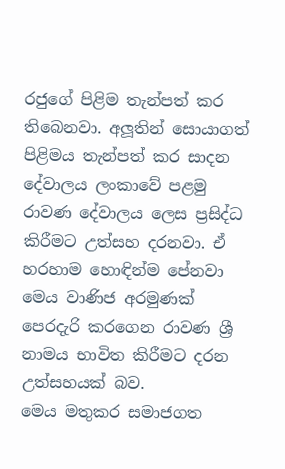රජුගේ පිළිම තැන්පත් කර තිබෙනවා. අලූතින් සොයාගත් පිළිමය තැන්පත් කර සාදන දේවාලය ලංකාවේ පළමු රාවණ දේවාලය ලෙස ප්‍රසිද්ධ කිරීමට උත්සහ දරනවා. ඒ හරහාම හොඳින්ම පේනවා මෙය වාණිජ අරමුණක් පෙරදැරි කරගෙන රාවණ ශ්‍රී නාමය භාවිත කිරීමට දරන උත්සහයක් බව.
මෙය මතුකර සමාජගත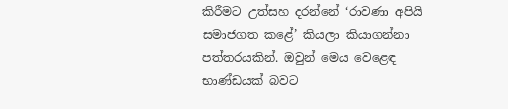කිරීමට උත්සහ දරන්නේ ‘රාවණා අපියි සමාජගත කළේ’ කියලා කියාගන්නා පත්තරයකින්. ඔවුන් මෙය වෙළෙඳ භාණ්ඩයක් බවට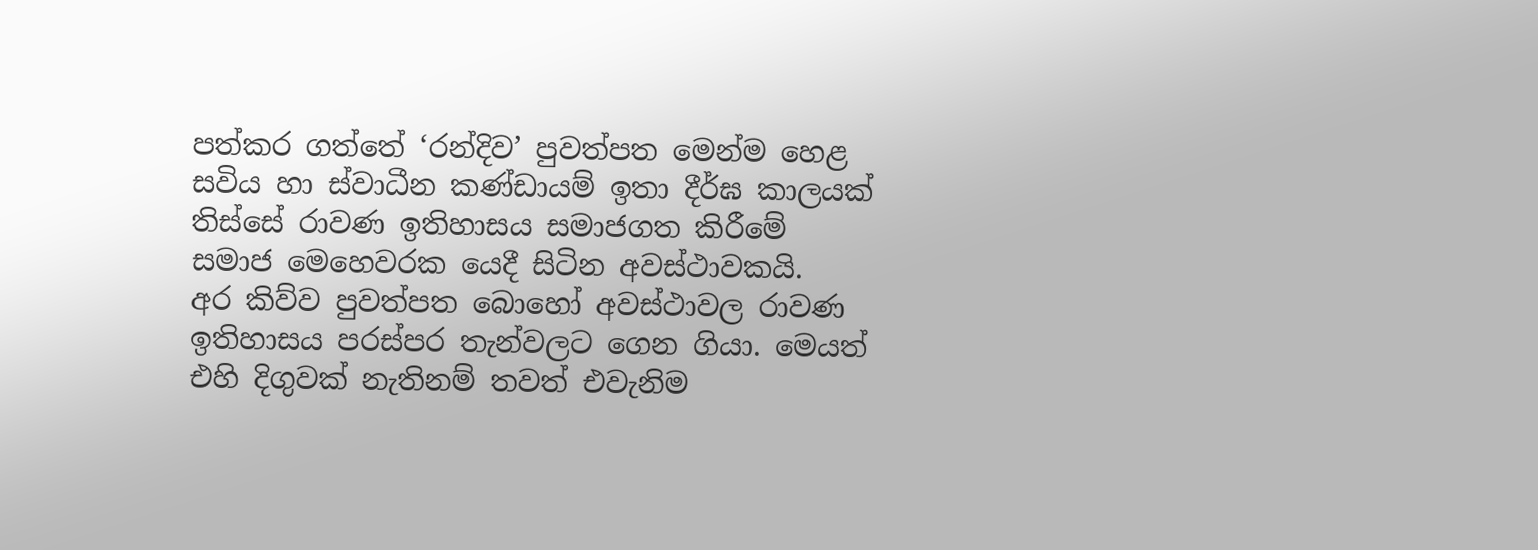පත්කර ගත්තේ ‘රන්දිව’ පුවත්පත මෙන්ම හෙළ සවිය හා ස්වාධීන කණ්ඩායම් ඉතා දීර්ඝ කාලයක් තිස්සේ රාවණ ඉතිහාසය සමාජගත කිරීමේ සමාජ මෙහෙවරක යෙදී සිටින අවස්ථාවකයි.
අර කිව්ව පුවත්පත බොහෝ අවස්ථාවල රාවණ ඉතිහාසය පරස්පර තැන්වලට ගෙන ගියා. මෙයත් එහි දිගුවක් නැතිනම් තවත් එවැනිම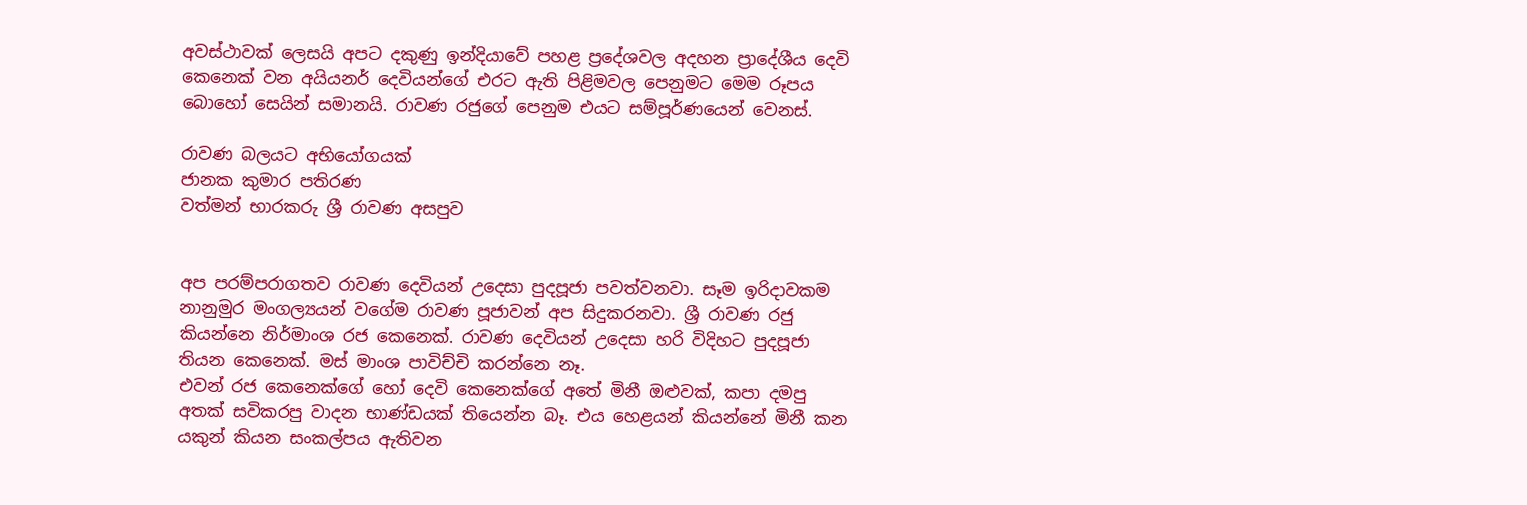අවස්ථාවක් ලෙසයි අපට දකුණු ඉන්දියාවේ පහළ ප්‍රදේශවල අදහන ප්‍රාදේශීය දෙවි කෙනෙක් වන අයියනර් දෙවියන්ගේ එරට ඇති පිළිමවල පෙනුමට මෙම රූපය බොහෝ සෙයින් සමානයි. රාවණ රජුගේ පෙනුම එයට සම්පූර්ණයෙන් වෙනස්.

රාවණ බලයට අභියෝගයක්
ජානක කුමාර පතිරණ
වත්මන් භාරකරු ශ්‍රී රාවණ අසපුව


අප පරම්පරාගතව රාවණ දෙවියන් උදෙසා පුදපූජා පවත්වනවා. සෑම ඉරිදාවකම නානුමුර මංගල්‍යයන් වගේම රාවණ පූජාවන් අප සිදුකරනවා. ශ්‍රී රාවණ රජු කියන්නෙ නිර්මාංශ රජ කෙනෙක්. රාවණ දෙවියන් උදෙසා හරි විදිහට පුදපූජා තියන කෙනෙක්. මස් මාංශ පාවිච්චි කරන්නෙ නෑ.
එවන් රජ කෙනෙක්ගේ හෝ දෙවි කෙනෙක්ගේ අතේ මිනී ඔළුවක්, කපා දමපු අතක් සවිකරපු වාදන භාණ්ඩයක් තියෙන්න බෑ. එය හෙළයන් කියන්නේ මිනී කන යකුන් කියන සංකල්පය ඇතිවන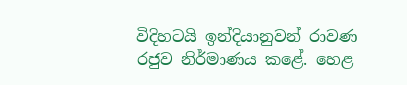විදිහටයි ඉන්දියානුවන් රාවණ රජුව නිර්මාණය කළේ. හෙළ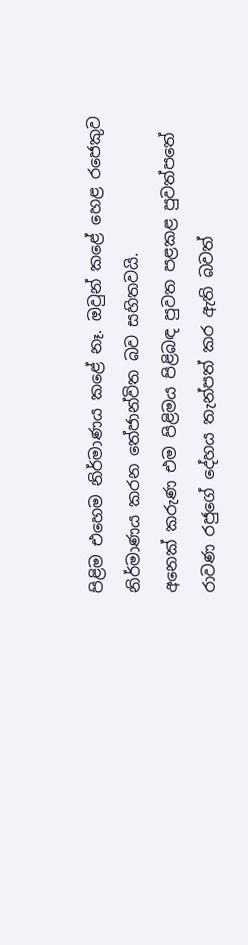පිළිම එහෙම නිර්මාණය කළේ නෑ. ඔවුන් කළේ හෙළ රජෙකුව නිර්මාණය කරන තේජාන්විත බව සහිතවයි.
අනෙක් කරුණ එම පිළිමය පිළිබඳ පුවත පළකළ පුවත්පතේ රාවණ රජුගේ දේහය තැන්පත් කර ඇති බවත්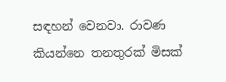සඳහන් වෙනවා. රාවණ කියන්නෙ තනතුරක් මිසක්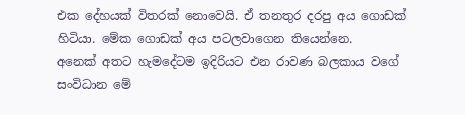එක දේහයක් විතරක් නොවෙයි. ඒ තනතුර දරපු අය ගොඩක් හිටියා. මේක ගොඩක් අය පටලවාගෙන තියෙන්නෙ.
අනෙක් අතට හැමදේටම ඉදිරියට එන රාවණ බලකාය වගේ සංවිධාන මේ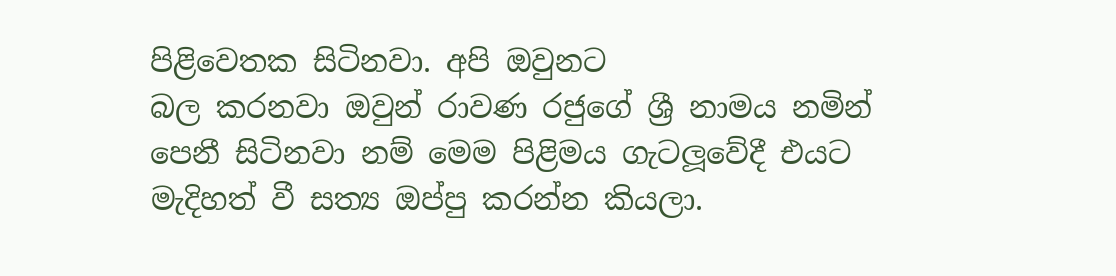පිළිවෙතක සිටිනවා. අපි ඔවුනට
බල කරනවා ඔවුන් රාවණ රජුගේ ශ්‍රී නාමය නමින් පෙනී සිටිනවා නම් මෙම පිළිමය ගැටලූවේදී එයට මැදිහත් වී සත්‍ය ඔප්පු කරන්න කියලා.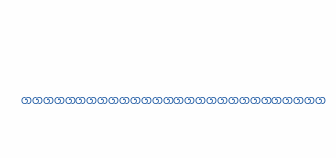ගගගගගගගගගගගගගගගගගගගගගගගගගගගග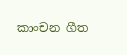කාංචන ගීත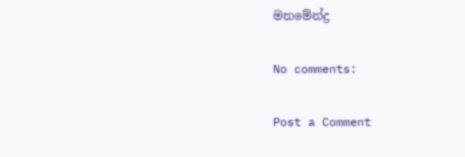මනමේන්ද්‍ර

No comments:

Post a Comment